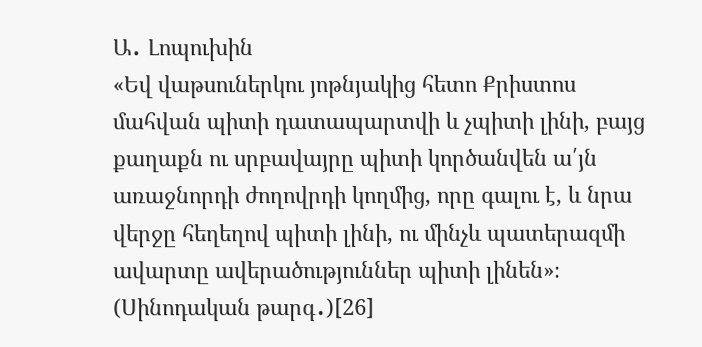Ա․ Լոպուխին
«Եվ վաթսուներկու յոթնյակից հետո Քրիստոս մահվան պիտի դատապարտվի և չպիտի լինի, բայց քաղաքն ու սրբավայրը պիտի կործանվեն ա՛յն առաջնորդի ժողովրդի կողմից, որը գալու է, և նրա վերջը հեղեղով պիտի լինի, ու մինչև պատերազմի ավարտը ավերածություններ պիտի լինեն»։ (Սինոդական թարգ․)[26]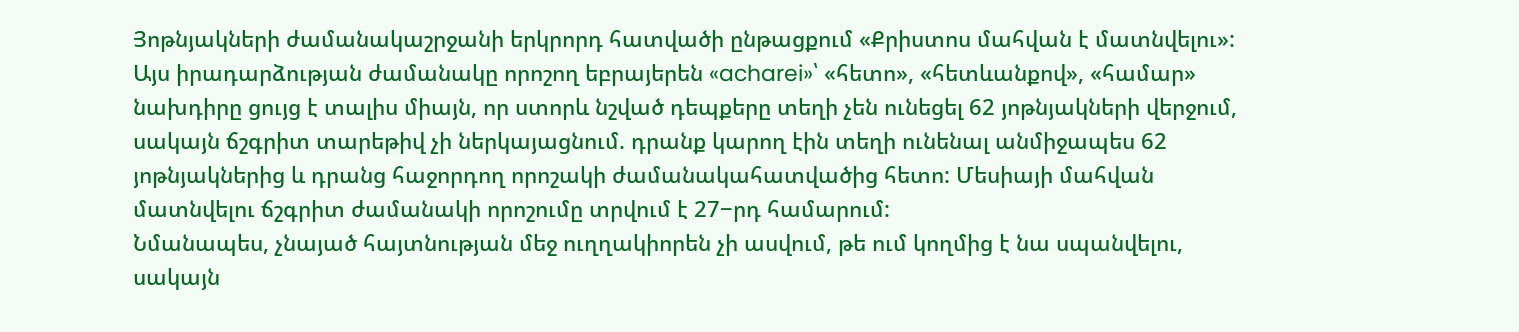Յոթնյակների ժամանակաշրջանի երկրորդ հատվածի ընթացքում «Քրիստոս մահվան է մատնվելու»: Այս իրադարձության ժամանակը որոշող եբրայերեն «acharei»՝ «հետո», «հետևանքով», «համար» նախդիրը ցույց է տալիս միայն, որ ստորև նշված դեպքերը տեղի չեն ունեցել 62 յոթնյակների վերջում, սակայն ճշգրիտ տարեթիվ չի ներկայացնում. դրանք կարող էին տեղի ունենալ անմիջապես 62 յոթնյակներից և դրանց հաջորդող որոշակի ժամանակահատվածից հետո: Մեսիայի մահվան մատնվելու ճշգրիտ ժամանակի որոշումը տրվում է 27−րդ համարում:
Նմանապես, չնայած հայտնության մեջ ուղղակիորեն չի ասվում, թե ում կողմից է նա սպանվելու, սակայն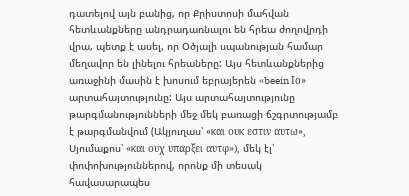դատելով այն բանից, որ Քրիստոսի մահվան հետևանքները անդրադառնալու են հրեա ժողովրդի վրա, պետք է ասել, որ Օծյալի սպանության համար մեղավոր են լինելու հրեաները: Այս հետևանքներից առաջինի մասին է խոսում եբրայերեն «beein Ιο» արտահայտությունը: Այս արտահայտությունը թարգմանությունների մեջ մեկ բառացի ճշգրտությամբ է թարգմանվում (Ակյուղաս՝ «και ουκ εστιν αυτω», Սյումաքոս՝ «και ουχ υπαρξει αυτφ»), մեկ էլ՝ փոփոխություններով, որոնք մի տեսակ հավասարապես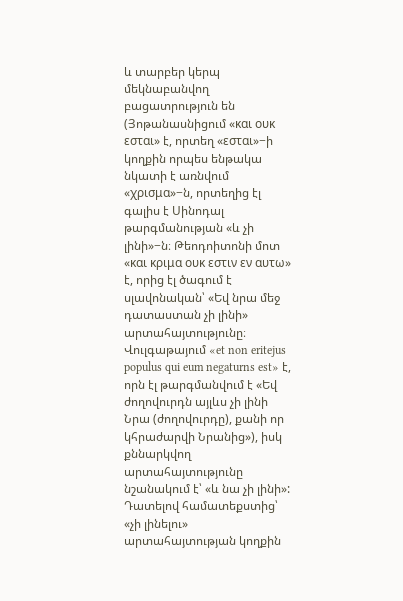և տարբեր կերպ մեկնաբանվող բացատրություն են (Յոթանասնիցում «και ουκ εσται» է, որտեղ «εσται»−ի կողքին որպես ենթակա նկատի է առնվում «χρισμα»−ն, որտեղից էլ գալիս է Սինոդալ թարգմանության «և չի լինի»−ն։ Թեոդոիտոնի մոտ «και κριμα ουκ εστιν εν αυτω» է, որից էլ ծագում է սլավոնական՝ «Եվ նրա մեջ դատաստան չի լինի» արտահայտությունը։ Վուլգաթայում «et non eritejus populus qui eum negaturns est» է, որն էլ թարգմանվում է «Եվ ժողովուրդն այլևս չի լինի Նրա (ժողովուրդը), քանի որ կհրաժարվի Նրանից»), իսկ քննարկվող արտահայտությունը նշանակում է՝ «և նա չի լինի»:
Դատելով համատեքստից՝ «չի լինելու» արտահայտության կողքին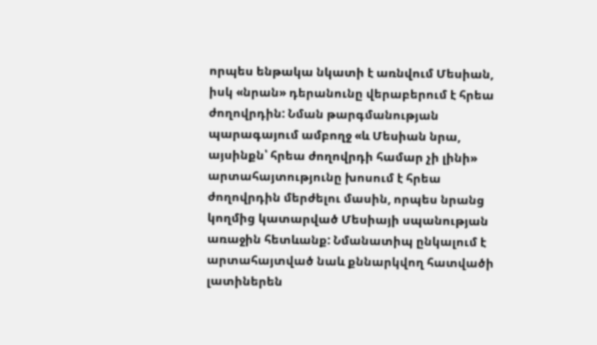որպես ենթակա նկատի է առնվում Մեսիան, իսկ «նրան» դերանունը վերաբերում է հրեա ժողովրդին: Նման թարգմանության պարագայում ամբողջ «և Մեսիան նրա, այսինքն՝ հրեա ժողովրդի համար չի լինի» արտահայտությունը խոսում է հրեա ժողովրդին մերժելու մասին, որպես նրանց կողմից կատարված Մեսիայի սպանության առաջին հետևանք: Նմանատիպ ընկալում է արտահայտված նաև քննարկվող հատվածի լատիներեն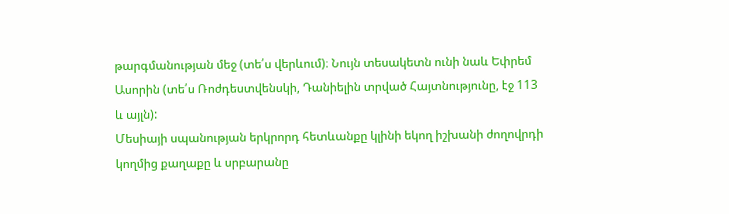թարգմանության մեջ (տե՛ս վերևում)։ Նույն տեսակետն ունի նաև Եփրեմ Ասորին (տե՛ս Ռոժդեստվենսկի, Դանիելին տրված Հայտնությունը, էջ 113 և այլն):
Մեսիայի սպանության երկրորդ հետևանքը կլինի եկող իշխանի ժողովրդի կողմից քաղաքը և սրբարանը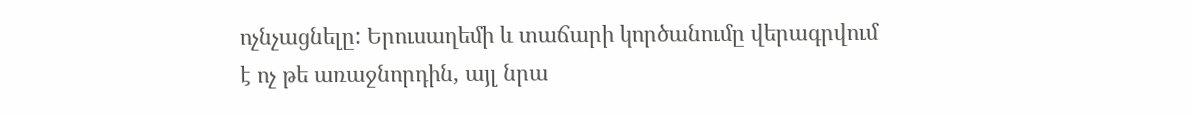ոչնչացնելը: Երուսաղեմի և տաճարի կործանումը վերագրվում է ոչ թե առաջնորդին, այլ նրա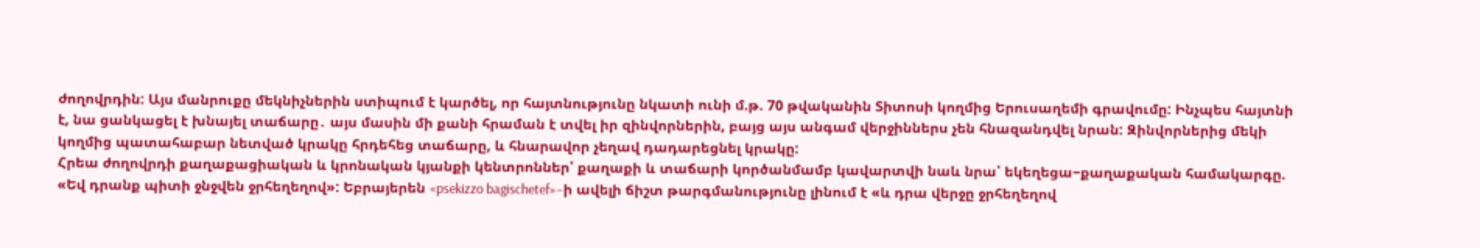ժողովրդին: Այս մանրուքը մեկնիչներին ստիպում է կարծել, որ հայտնությունը նկատի ունի մ.թ. 70 թվականին Տիտոսի կողմից Երուսաղեմի գրավումը: Ինչպես հայտնի է, նա ցանկացել է խնայել տաճարը․ այս մասին մի քանի հրաման է տվել իր զինվորներին, բայց այս անգամ վերջիններս չեն հնազանդվել նրան: Զինվորներից մեկի կողմից պատահաբար նետված կրակը հրդեհեց տաճարը, և հնարավոր չեղավ դադարեցնել կրակը:
Հրեա ժողովրդի քաղաքացիական և կրոնական կյանքի կենտրոններ՝ քաղաքի և տաճարի կործանմամբ կավարտվի նաև նրա՝ եկեղեցա−քաղաքական համակարգը. «Եվ դրանք պիտի ջնջվեն ջրհեղեղով»: Եբրայերեն «psekizzo bagischetef»−ի ավելի ճիշտ թարգմանությունը լինում է «և դրա վերջը ջրհեղեղով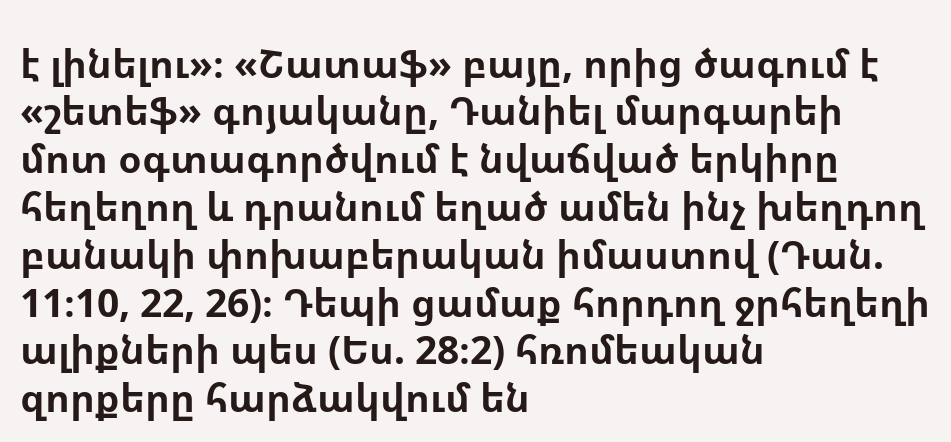է լինելու»։ «Շատաֆ» բայը, որից ծագում է «շետեֆ» գոյականը, Դանիել մարգարեի մոտ օգտագործվում է նվաճված երկիրը հեղեղող և դրանում եղած ամեն ինչ խեղդող բանակի փոխաբերական իմաստով (Դան. 11։10, 22, 26)։ Դեպի ցամաք հորդող ջրհեղեղի ալիքների պես (Ես. 28։2) հռոմեական զորքերը հարձակվում են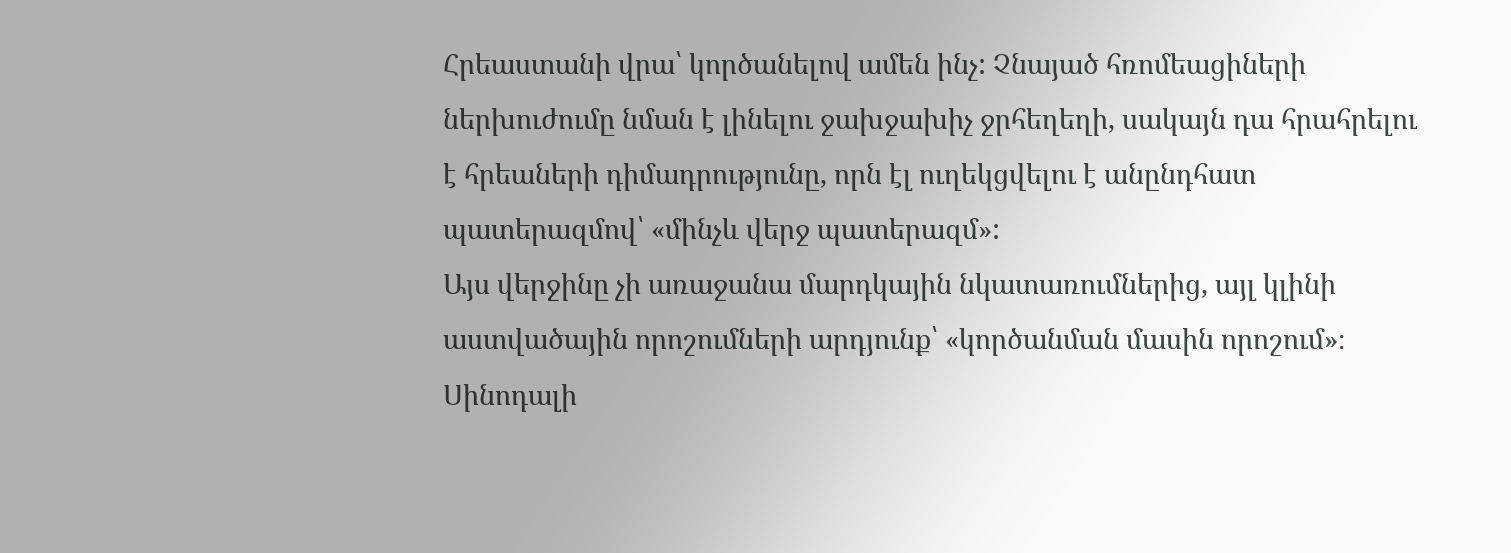Հրեաստանի վրա՝ կործանելով ամեն ինչ: Չնայած հռոմեացիների ներխուժումը նման է լինելու ջախջախիչ ջրհեղեղի, սակայն դա հրահրելու է հրեաների դիմադրությունը, որն էլ ուղեկցվելու է անընդհատ պատերազմով՝ «մինչև վերջ պատերազմ»:
Այս վերջինը չի առաջանա մարդկային նկատառումներից, այլ կլինի աստվածային որոշումների արդյունք՝ «կործանման մասին որոշում»։ Սինոդալի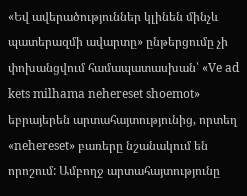«Եվ ավերածություններ կլինեն մինչև պատերազմի ավարտը» ընթերցումը չի փոխանցվում համապատասխան՝ «Ve ad kets milhama nehereset shoemot» եբրայերեն արտահայտությունից, որտեղ «nehereset» բառերը նշանակում են որոշում: Ամբողջ արտահայտությունը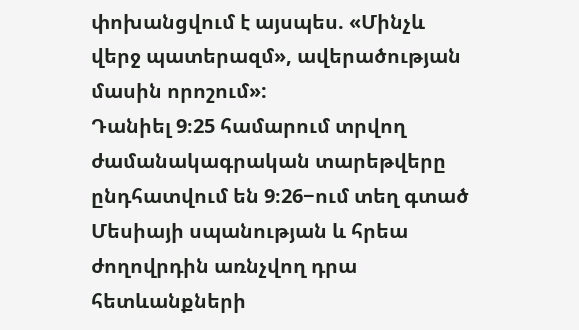փոխանցվում է այսպես. «Մինչև վերջ պատերազմ», ավերածության մասին որոշում»:
Դանիել 9։25 համարում տրվող ժամանակագրական տարեթվերը ընդհատվում են 9։26−ում տեղ գտած Մեսիայի սպանության և հրեա ժողովրդին առնչվող դրա հետևանքների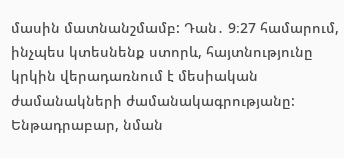մասին մատնանշմամբ: Դան․ 9։27 համարում, ինչպես կտեսնենք ստորև, հայտնությունը կրկին վերադառնում է մեսիական ժամանակների ժամանակագրությանը:
Ենթադրաբար, նման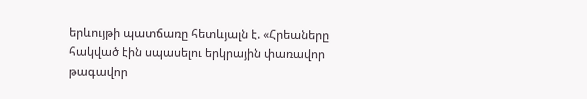երևույթի պատճառը հետևյալն է. «Հրեաները հակված էին սպասելու երկրային փառավոր թագավոր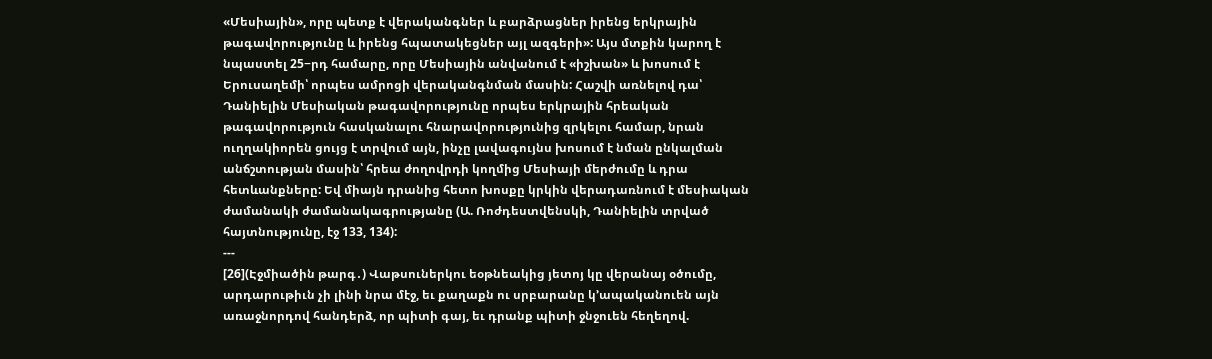«Մեսիային», որը պետք է վերականգներ և բարձրացներ իրենց երկրային թագավորությունը և իրենց հպատակեցներ այլ ազգերի»: Այս մտքին կարող է նպաստել 25−րդ համարը, որը Մեսիային անվանում է «իշխան» և խոսում է Երուսաղեմի՝ որպես ամրոցի վերականգնման մասին: Հաշվի առնելով դա՝ Դանիելին Մեսիական թագավորությունը որպես երկրային հրեական թագավորություն հասկանալու հնարավորությունից զրկելու համար, նրան ուղղակիորեն ցույց է տրվում այն, ինչը լավագույնս խոսում է նման ընկալման անճշտության մասին՝ հրեա ժողովրդի կողմից Մեսիայի մերժումը և դրա հետևանքները: Եվ միայն դրանից հետո խոսքը կրկին վերադառնում է մեսիական ժամանակի ժամանակագրությանը (Ա. Ռոժդեստվենսկի, Դանիելին տրված հայտնությունը, էջ 133, 134):
---
[26](Էջմիածին թարգ․) Վաթսուներկու եօթնեակից յետոյ կը վերանայ օծումը, արդարութիւն չի լինի նրա մէջ, եւ քաղաքն ու սրբարանը կ՚ապականուեն այն առաջնորդով հանդերձ, որ պիտի գայ, եւ դրանք պիտի ջնջուեն հեղեղով.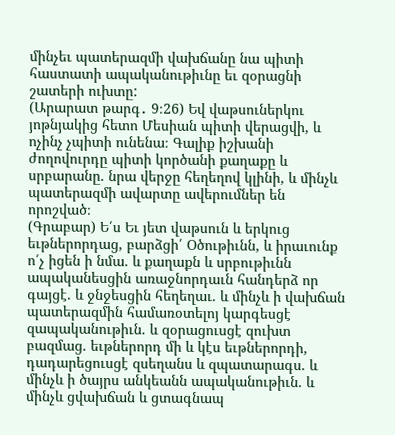մինչեւ պատերազմի վախճանը նա պիտի հաստատի ապականութիւնը եւ զօրացնի շատերի ուխտը:
(Արարատ թարգ․ 9։26) Եվ վաթսուներկու յոթնյակից հետո Մեսիան պիտի վերացվի, և ոչինչ չպիտի ունենա։ Գալիք իշխանի ժողովուրդը պիտի կործանի քաղաքը և սրբարանը. նրա վերջը հեղեղով կլինի, և մինչև պատերազմի ավարտը ավերումներ են որոշված։
(Գրաբար) Ե՛ս Եւ յետ վաթսուն և երկուց եւթներորդաց, բարձցի՛ Օծութիւնն, և իրաւունք ո՛չ իցեն ի նմա. և քաղաքն և սրբութիւնն ապականեսցին առաջնորդաւն հանդերձ որ գայցէ. և ջնջեսցին հեղեղաւ. և մինչև ի վախճան պատերազմին համառօտելոյ կարգեսցէ զապականութիւն. և զօրացուսցէ զուխտ բազմաց. եւթներորդ մի և կէս եւթներորդի, դադարեցուսցէ զսեղանս և զպատարագս. և մինչև ի ծայրս անկեանն ապականութիւն. և մինչև ցվախճան և ցտագնապ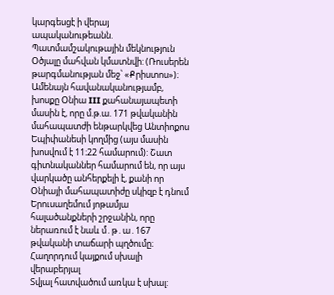կարգեսցէ ի վերայ ապականութեանն.
Պատմամշակութային մեկնություն
Օծյալը մահվան կմատնվի: (Ռուսերեն թարգմանության մեջ՝ «Քրիստոս»)։ Ամենայն հավանականությամբ, խոսքը Օնիա III քահանայապետի մասին է, որը մ.թ.ա. 171 թվականին մահապատժի ենթարկվեց Անտիոքոս Եպիփանեսի կողմից (այս մասին խոսվում է 11։22 համարում): Շատ գիտնականներ համարում են, որ այս վարկածը անհերքելի է, քանի որ Օնիայի մահապատիժը սկիզբ է դնում Երուսաղեմում յոթամյա հալածանքների շրջանին, որը ներառում է նաև մ․թ․ա․167 թվականի տաճարի պղծումը։
Հաղորդում կայքում սխալի վերաբերյալ
Տվյալ հատվածում առկա է սխալ: